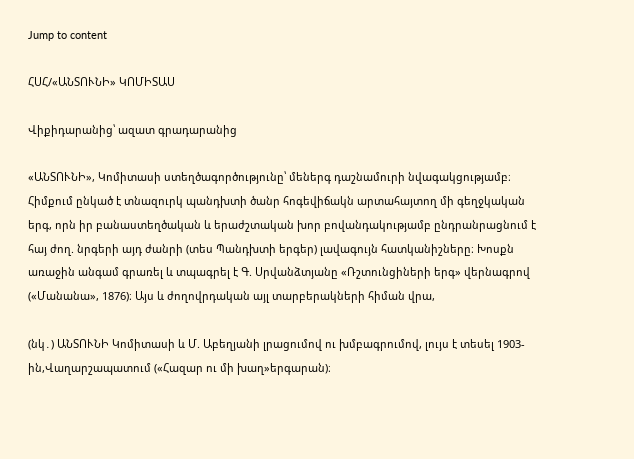Jump to content

ՀՍՀ/«ԱՆՏՈՒՆԻ» ԿՈՄԻՏԱՍ

Վիքիդարանից՝ ազատ գրադարանից

«ԱՆՏՈՒՆԻ», Կոմիտասի ստեղծագործությունը՝ մեներգ դաշնամուրի նվագակցությամբ։ Հիմքում ընկած է տնազուրկ պանդխտի ծանր հոգեվիճակն արտահայտող մի գեղջկական երգ, որն իր բանաստեղծական և երաժշտական խոր բովանդակությամբ ընդրանրացնում է հայ ժող. նրգերի այդ ժանրի (տես Պանդխտի երգեր) լավագույն հատկանիշները։ Խոսքն առաջին անգամ գրառել և տպագրել է Գ. Սրվանձտյանը «Ռշտունցիների երգ» վերնագրով («Մանանա», 1876)։ Այս և ժողովրդական այլ տարբերակների հիման վրա,

(նկ․) ԱՆՏՈՒՆԻ Կոմիտասի և Մ. Աբեղյանի լրացումով ու խմբագրումով, լույս է տեսել 1903-ին,Վաղարշապատում («Հազար ու մի խաղ»երգարան)։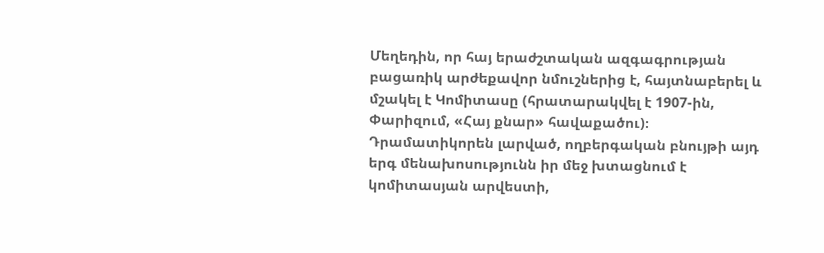Մեղեդին, որ հայ երաժշտական ազգագրության բացառիկ արժեքավոր նմուշներից է, հայտնաբերել և մշակել է Կոմիտասը (հրատարակվել է 1907-ին, Փարիզում, «Հայ քնար» հավաքածու)։ Դրամատիկորեն լարված, ողբերգական բնույթի այդ երգ մենախոսությունն իր մեջ խտացնում է կոմիտասյան արվեստի,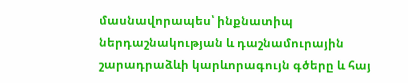մասնավորապես՝ ինքնատիպ ներդաշնակության և դաշնամուրային շարադրաձևի կարևորագույն գծերը և հայ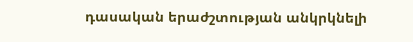դասական երաժշտության անկրկնելի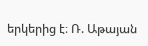երկերից է։ Ռ. Աթայան